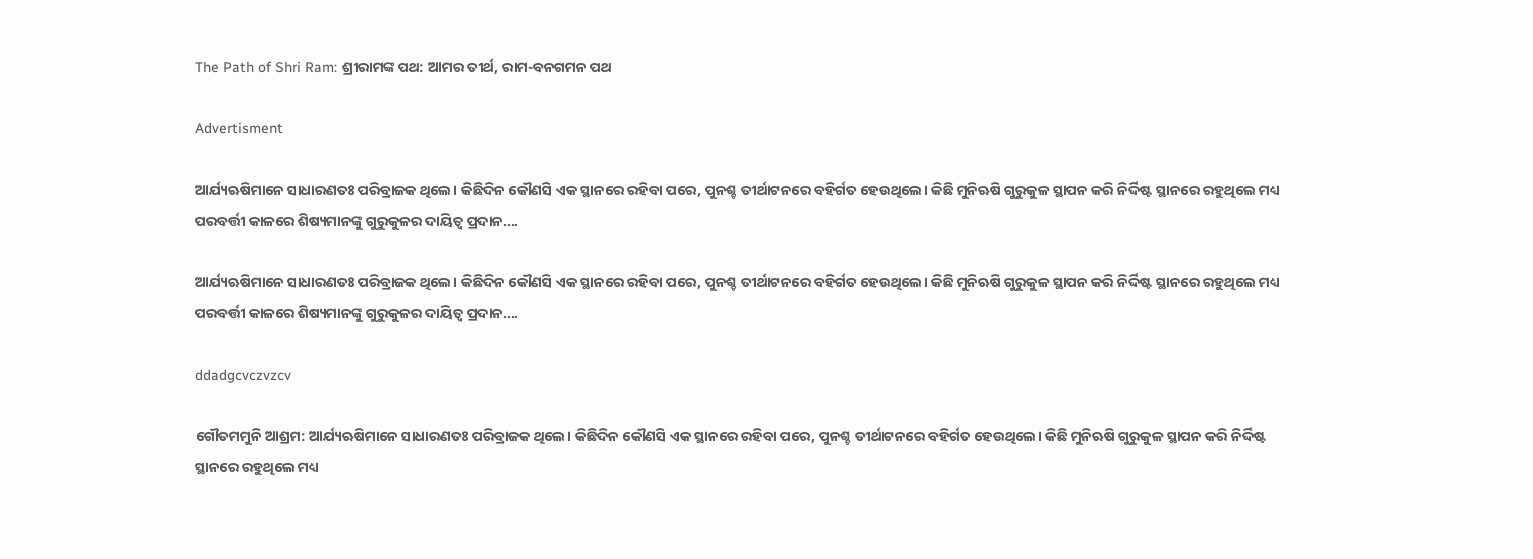The Path of Shri Ram: ଶ୍ରୀରାମଙ୍କ ପଥ: ଆମର ତୀର୍ଥ, ରାମ-ବନଗମନ ପଥ

Advertisment

ଆର୍ଯ୍ୟଋଷିମାନେ ସାଧାରଣତଃ ପରିବ୍ରାଜକ ଥିଲେ। କିଛିଦିନ କୌଣସି ଏକ ସ୍ଥାନରେ ରହିବା ପରେ, ପୁନଶ୍ଚ ତୀର୍ଥାଟନରେ ବହିର୍ଗତ ହେଉଥିଲେ। କିଛି ମୁନିଋଷି ଗୁରୁକୁଳ ସ୍ଥାପନ କରି ନିର୍ଦ୍ଦିଷ୍ଟ ସ୍ଥାନରେ ରହୁଥିଲେ ମଧ୍ୟ ପରବର୍ତ୍ତୀ କାଳରେ ଶିଷ୍ୟମାନଙ୍କୁ ଗୁରୁକୁଳର ଦାୟିତ୍ବ ପ୍ରଦାନ....

ଆର୍ଯ୍ୟଋଷିମାନେ ସାଧାରଣତଃ ପରିବ୍ରାଜକ ଥିଲେ। କିଛିଦିନ କୌଣସି ଏକ ସ୍ଥାନରେ ରହିବା ପରେ, ପୁନଶ୍ଚ ତୀର୍ଥାଟନରେ ବହିର୍ଗତ ହେଉଥିଲେ। କିଛି ମୁନିଋଷି ଗୁରୁକୁଳ ସ୍ଥାପନ କରି ନିର୍ଦ୍ଦିଷ୍ଟ ସ୍ଥାନରେ ରହୁଥିଲେ ମଧ୍ୟ ପରବର୍ତ୍ତୀ କାଳରେ ଶିଷ୍ୟମାନଙ୍କୁ ଗୁରୁକୁଳର ଦାୟିତ୍ବ ପ୍ରଦାନ....

ddadgcvczvzcv

ଗୌତମମୁନି ଆଶ୍ରମ: ଆର୍ଯ୍ୟଋଷିମାନେ ସାଧାରଣତଃ ପରିବ୍ରାଜକ ଥିଲେ। କିଛିଦିନ କୌଣସି ଏକ ସ୍ଥାନରେ ରହିବା ପରେ, ପୁନଶ୍ଚ ତୀର୍ଥାଟନରେ ବହିର୍ଗତ ହେଉଥିଲେ। କିଛି ମୁନିଋଷି ଗୁରୁକୁଳ ସ୍ଥାପନ କରି ନିର୍ଦ୍ଦିଷ୍ଟ ସ୍ଥାନରେ ରହୁଥିଲେ ମଧ୍ୟ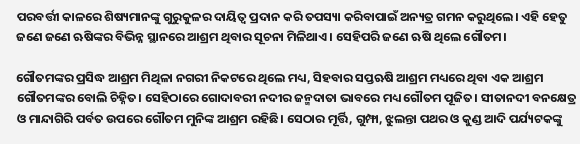ପରବର୍ତ୍ତୀ କାଳରେ ଶିଷ୍ୟମାନଙ୍କୁ ଗୁରୁକୁଳର ଦାୟିତ୍ବ ପ୍ରଦାନ କରି ତପସ୍ୟା କରିବାପାଇଁ ଅନ୍ୟତ୍ର ଗମନ କରୁଥିଲେ। ଏହି ହେତୁ ଜଣେ ଜଣେ ଋଷିଙ୍କର ବିଭିନ୍ନ ସ୍ଥାନରେ ଆଶ୍ରମ ଥିବାର ସୂଚନା ମିଳିଥାଏ। ସେହିପରି ଜଣେ ଋଷି ଥିଲେ ଗୌତମ।

ଗୌତମଙ୍କର ପ୍ରସିଦ୍ଧ ଆଶ୍ରମ ମିଥିଳା ନଗରୀ ନିକଟରେ ଥିଲେ ମଧ୍ୟ, ସିହବାର ସପ୍ତଋଷି ଆଶ୍ରମ ମଧ୍ୟରେ ଥିବା ଏକ ଆଶ୍ରମ ଗୌତମଙ୍କର ବୋଲି ଚିହ୍ନିତ। ସେହିଠାରେ‌ ଗୋଦାବରୀ ନଦୀର ଜନ୍ମଦାତା ଭାବରେ ମଧ୍ୟ ଗୌତମ ପୂଜିତ। ସୀତାନଦୀ ବନକ୍ଷେତ୍ର ଓ ମାନ୍ଦାଗିରି ପର୍ବତ ଉପରେ ଗୌତମ ମୁନିଙ୍କ ଆଶ୍ରମ ରହିଛି। ସେଠାର ମୂର୍ତ୍ତି, ଗୁମ୍ଫା, ଝୁଲନ୍ତା ପଥର ଓ କୁଣ୍ଡ ଆଦି ପର୍ଯ୍ୟଟକଙ୍କୁ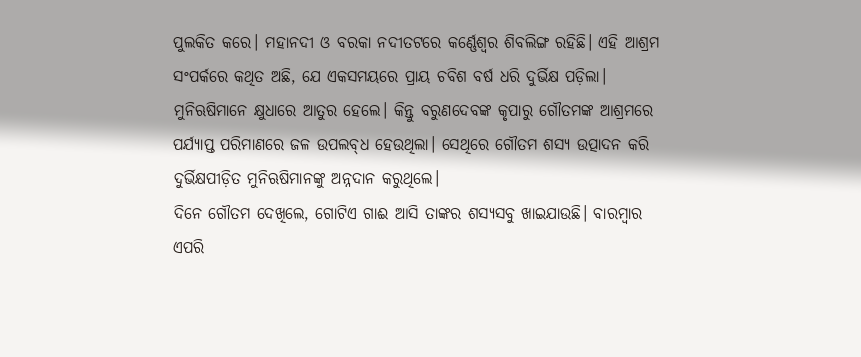ପୁଲକିତ କରେ। ମହାନଦୀ ଓ ବରକା ନଦୀତଟରେ କର୍ଣ୍ଣେଶ୍ବର ଶିବଲିଙ୍ଗ ରହିଛି। ଏହି ଆଶ୍ରମ ସଂପର୍କରେ କଥିତ ଅଛି, ଯେ ଏକସମୟରେ ପ୍ରାୟ ଚବିଶ ବର୍ଷ ଧରି ଦୁର୍ଭିକ୍ଷ ପଡ଼ିଲା। ମୁନିଋଷିମାନେ କ୍ଷୁଧାରେ ଆତୁର ହେଲେ। କିନ୍ତୁ ବରୁଣଦେବଙ୍କ କୃପାରୁ ଗୌତମଙ୍କ ଆଶ୍ରମରେ ପର୍ଯ୍ୟାପ୍ତ ପରିମାଣରେ ଜଳ ଉପଲବ୍‌ଧ ହେଉଥିଲା। ସେଥିରେ ଗୌତମ ଶସ୍ୟ ଉତ୍ପାଦନ କରି ଦୁର୍ଭିକ୍ଷପୀଡ଼ିତ ମୁନିଋଷିମାନଙ୍କୁ ଅନ୍ନଦାନ କରୁଥିଲେ।
ଦିନେ ଗୌତମ ଦେଖିଲେ, ଗୋଟିଏ ଗାଈ ଆସି ତାଙ୍କର ଶସ୍ୟସବୁ ଖାଇଯାଉଛି। ବାରମ୍ବାର ଏପରି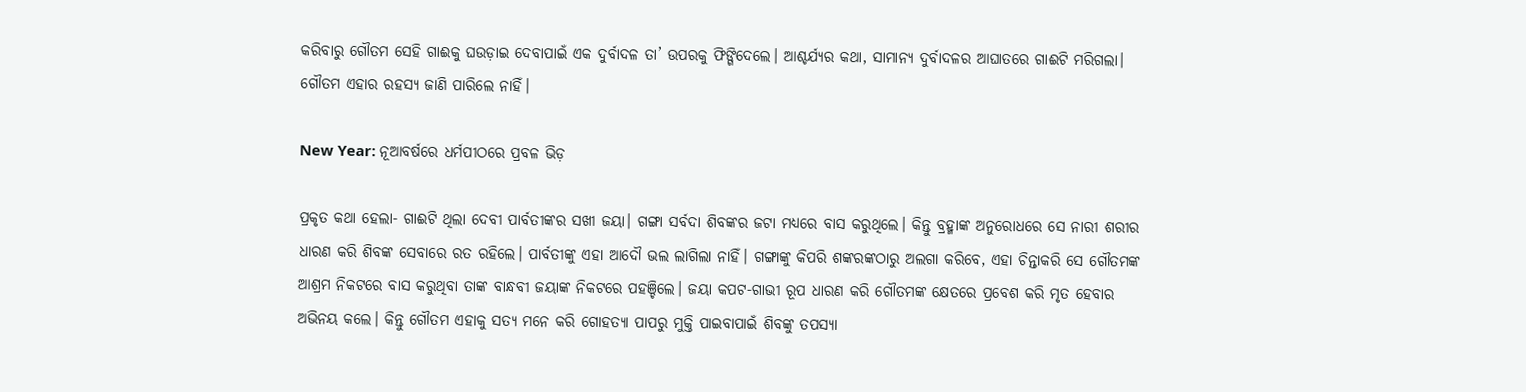କରିବାରୁ ଗୌତମ ସେହି ଗାଈକୁ ଘଉଡ଼ାଇ ଦେବାପାଇଁ ଏକ ଦୁର୍ବାଦଳ ତା’ ଉପରକୁ ଫିଙ୍ଗିଦେଲେ। ଆଶ୍ଚର୍ଯ୍ୟର କଥା, ସାମାନ୍ୟ ଦୁର୍ବାଦଳର ଆଘାତରେ ଗାଈଟି ମରିଗଲା। ଗୌତମ ଏହାର ରହସ୍ୟ ଜାଣି ପାରିଲେ ନାହିଁ।

New Year: ନୂଆବର୍ଷରେ ଧର୍ମପୀଠରେ ପ୍ରବଳ ଭିଡ଼

ପ୍ରକୃତ କଥା ହେଲା- ଗାଈଟି ଥିଲା ଦେବୀ ପାର୍ବତୀଙ୍କର ସଖୀ ଜୟା। ଗଙ୍ଗା ସର୍ବଦା ଶିବଙ୍କର ଜଟା ମଧ୍ୟରେ ବାସ କରୁଥିଲେ। କିନ୍ତୁ ବ୍ରହ୍ମାଙ୍କ ଅନୁରୋଧରେ ସେ ନାରୀ ଶରୀର ଧାରଣ କରି ଶିବଙ୍କ ସେବାରେ ରତ ରହିଲେ। ପାର୍ବତୀଙ୍କୁ ଏହା ଆଦୌ ଭଲ ଲାଗିଲା ନାହିଁ। ଗଙ୍ଗାଙ୍କୁ କିପରି ଶଙ୍କରଙ୍କଠାରୁ ଅଲଗା କରିବେ, ଏହା ଚିନ୍ତାକରି ସେ ଗୌତମଙ୍କ ଆଶ୍ରମ ନିକଟରେ ବାସ କରୁଥିବା ତାଙ୍କ ବାନ୍ଧବୀ ଜୟାଙ୍କ ନିକଟରେ ପହଞ୍ଚିଲେ। ଜୟା କପଟ-ଗାଭୀ ରୂପ ଧାରଣ କରି ଗୌତମଙ୍କ କ୍ଷେତରେ ପ୍ରବେଶ କରି ମୃତ ହେବାର ଅଭିନୟ କଲେ। କିନ୍ତୁ ଗୌତମ ଏହାକୁ ସତ୍ୟ ମନେ କରି ଗୋହତ୍ୟା ପାପରୁ ମୁକ୍ତି ପାଇବାପାଇଁ ଶିବଙ୍କୁ ତପସ୍ୟା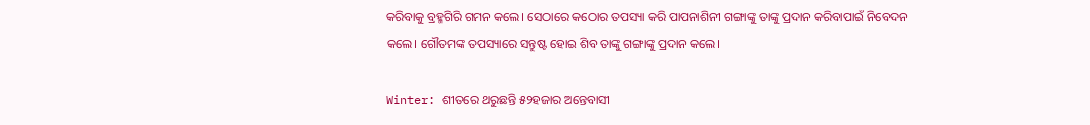କରିବାକୁ ବ୍ରହ୍ମଗିରି ଗମନ କଲେ। ସେଠାରେ କଠୋର ତପସ୍ୟା କରି ପାପନାଶିନୀ ଗଙ୍ଗାଙ୍କୁ ତାଙ୍କୁ ପ୍ରଦାନ କରିବାପାଇଁ ନିବେଦନ କଲେ। ଗୌତମଙ୍କ ତପସ୍ୟାରେ ସନ୍ତୁଷ୍ଟ ହୋଇ ଶିବ ତାଙ୍କୁ ଗଙ୍ଗାଙ୍କୁ ପ୍ରଦାନ କଲେ।

Winter: ଶୀତରେ ଥରୁଛନ୍ତି ୫୨ହଜାର ଅନ୍ତେବାସୀ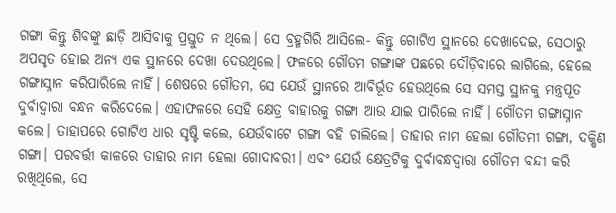ଗଙ୍ଗା କିନ୍ତୁ ଶିବଙ୍କୁ ଛାଡ଼ି ଆସିବାକୁ ପ୍ରସ୍ତୁତ ନ ଥିଲେ। ସେ ବ୍ରହ୍ମଗିରି ଆସିଲେ- କିନ୍ତୁ ଗୋଟିଏ ସ୍ଥାନରେ ଦେଖାଦେଇ, ସେଠାରୁ ଅପସୃତ ହୋଇ ଅନ୍ୟ ଏକ ସ୍ଥାନରେ ଦେଖା ଦେଉଥିଲେ। ଫଳରେ ଗୌତମ ଗଙ୍ଗାଙ୍କ ପଛରେ ଦୌଡ଼ିବାରେ ଲାଗିଲେ, ହେଲେ ଗଙ୍ଗ‌ାସ୍ନାନ କରିପାରିଲେ ନାହିଁ। ଶେଷରେ ଗୌତମ, ସେ ଯେଉଁ ସ୍ଥାନରେ ଆବିର୍ଭୂତ ହେଉଥିଲେ ସେ ସମସ୍ତ ସ୍ଥାନକୁ ମନ୍ତ୍ରପୂତ ଦୁର୍ବାଦ୍ବାରା ବନ୍ଧନ କରିଦେଲେ। ଏହାଫଳରେ ସେହି କ୍ଷେତ୍ର ବାହାରକୁ ଗଙ୍ଗା ଆଉ ଯାଇ ପାରିଲେ ନାହିଁ। ଗୌତମ ଗଙ୍ଗାସ୍ନାନ କଲେ। ତାହାପରେ ଗୋଟିଏ ଧାର ସୃଷ୍ଟି କଲେ, ଯେଉଁବାଟେ ଗଙ୍ଗା ବହି ଚାଲିଲେ। ତାହାର ନାମ ହେଲା ଗୌତମୀ ଗଙ୍ଗା, ଦକ୍ଷିଣ ଗଙ୍ଗା। ପରବର୍ତ୍ତୀ କାଳରେ ତାହାର ନାମ ହେଲା ଗୋଦାବରୀ। ଏବଂ ଯେଉଁ କ୍ଷେତ୍ରଟିକୁ ଦୁର୍ବାବନ୍ଧଦ୍ବାରା ଗୌତମ ବନ୍ଦୀ କରି ରଖିଥିଲେ, ସେ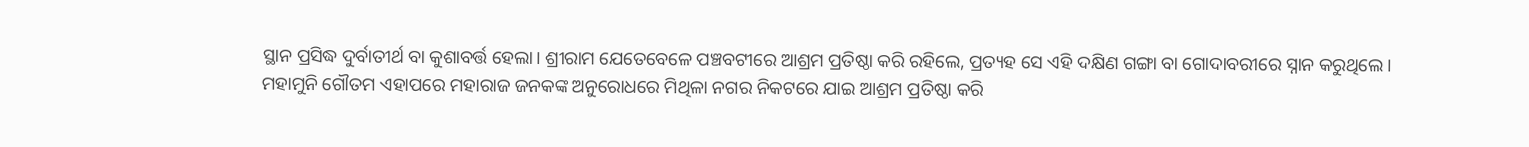ସ୍ଥାନ ପ୍ରସିଦ୍ଧ ଦୁର୍ବାତୀର୍ଥ ବା କୁଶାବର୍ତ୍ତ ହେଲା। ଶ୍ରୀରାମ ଯେତେବେଳେ ପଞ୍ଚବଟୀରେ ଆଶ୍ରମ ପ୍ରତିଷ୍ଠା କରି ରହିଲେ, ପ୍ରତ୍ୟହ ସେ ଏହି ଦକ୍ଷିଣ ଗଙ୍ଗା ବା ଗୋଦାବରୀରେ ସ୍ନାନ କରୁଥିଲେ। ମହାମୁନି ଗୌତମ ଏହାପରେ ମହାରାଜ ଜନକଙ୍କ ଅନୁରୋଧରେ ମିଥିଳା ନଗର ନିକଟରେ ଯାଇ ଆଶ୍ରମ ପ୍ରତିଷ୍ଠା କରି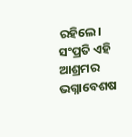ରହିଲେ। ସଂପ୍ରତି ଏହି ଆଶ୍ରମର ଭଗ୍ନାବ‌େଶଷ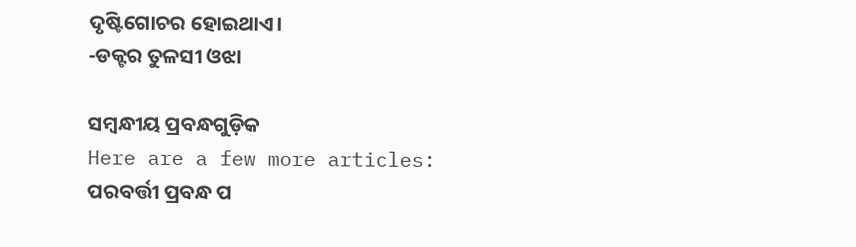ଦୃଷ୍ଟିଗୋଚର ହୋଇଥାଏ।
-ଡକ୍ଟର ତୁଳସୀ ଓଝା

ସମ୍ବନ୍ଧୀୟ ପ୍ରବନ୍ଧଗୁଡ଼ିକ
Here are a few more articles:
ପରବର୍ତ୍ତୀ ପ୍ରବନ୍ଧ ପ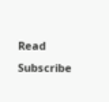Read
Subscribe